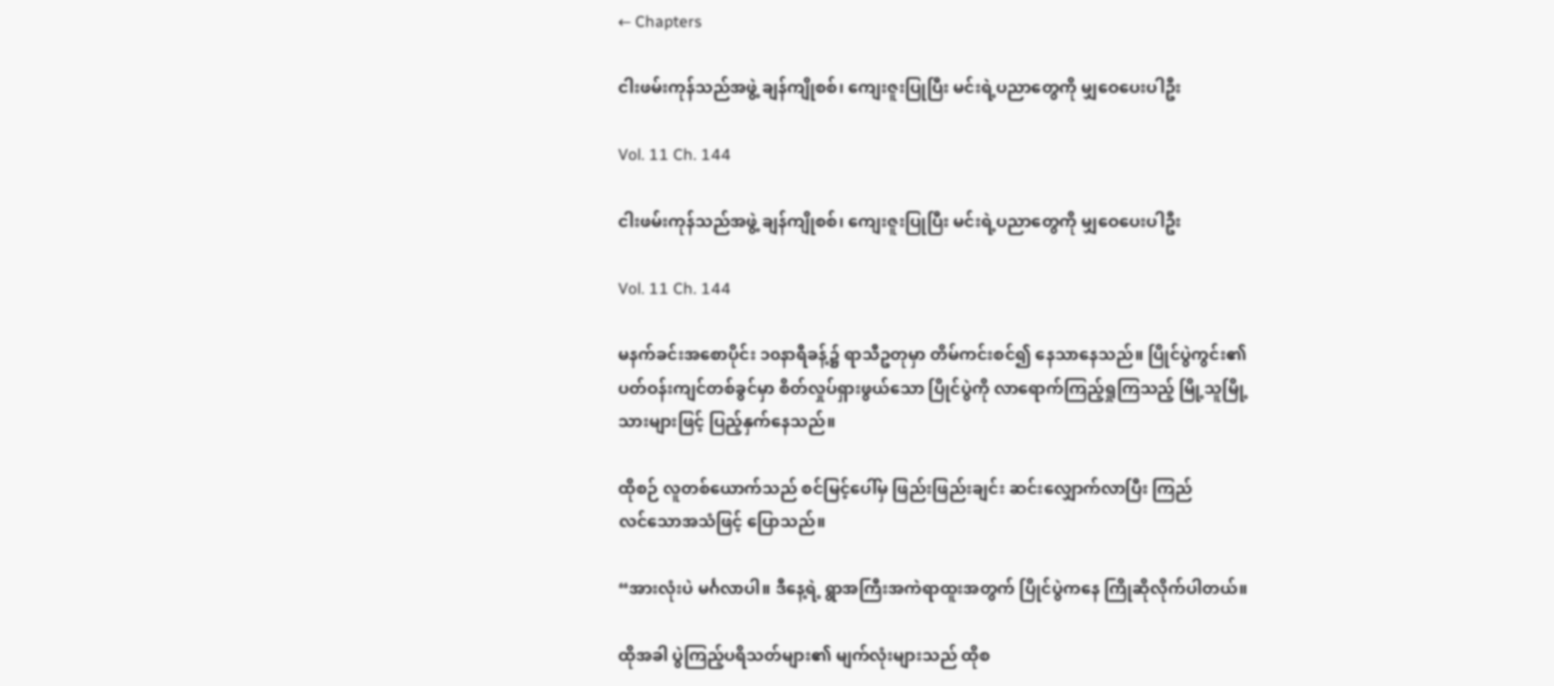← Chapters

ငါးဖမ်းကုန်သည်အဖွဲ့ ချန်ကျိုစစ်၊ ကျေးဇူးပြုပြီး မင်းရဲ့ပညာတွေကို မျှဝေပေးပါဦး

Vol. 11 Ch. 144

ငါးဖမ်းကုန်သည်အဖွဲ့ ချန်ကျိုစစ်၊ ကျေးဇူးပြုပြီး မင်းရဲ့ပညာတွေကို မျှဝေပေးပါဦး

Vol. 11 Ch. 144

မနက်ခင်းအစောပိုင်း ၁၀နာရီခန့်၌ ရာသီဥတုမှာ တိမ်ကင်းစင်၍ နေသာနေသည်။ ပြိုင်ပွဲကွင်း၏ ပတ်ဝန်းကျင်တစ်ခွင်မှာ စိတ်လှုပ်ရှားဖွယ်သော ပြိုင်ပွဲကို လာရောက်ကြည့်ရှုကြသည့် မြို့သူမြို့သားများဖြင့် ပြည့်နှက်နေသည်။

ထိုစဉ် လူတစ်ယောက်သည် စင်မြင့်ပေါ်မှ ဖြည်းဖြည်းချင်း ဆင်းလျှောက်လာပြီး ကြည်လင်‌သောအသံဖြင့် ပြောသည်။

“အားလုံးပဲ မင်္ဂလာပါ။ ဒီနေ့ရဲ့ ရွာအကြီးအကဲရာထူးအတွက် ပြိုင်ပွဲကနေ ကြို‌ဆိုလိုက်ပါတယ်။

ထိုအခါ ပွဲကြည့်ပရိသတ်များ၏ မျက်လုံးများသည် ထိုစ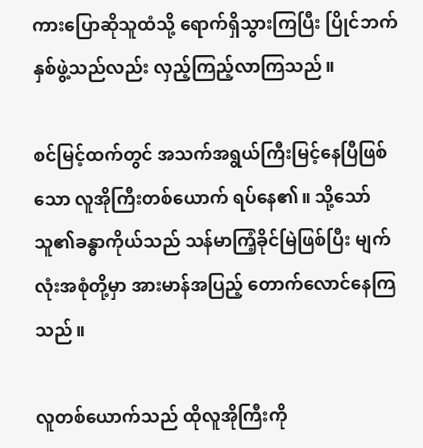ကားပြောဆိုသူထံသို့ ရောက်ရှိသွားကြပြီး ပြိုင်ဘက်နှစ်ဖွဲ့သည်လည်း လှည့်ကြည့်လာကြသည်။

စင်မြင့်ထက်တွင် အသက်အရွယ်ကြီးမြင့်နေပြီဖြစ်သော လူအိုကြီးတစ်ယောက် ရပ်နေ၏။ သို့သော် သူ၏ခန္ဓာကိုယ်သည် သန်မာကြံ့ခိုင်မြဲဖြစ်ပြီး မျက်လုံးအစုံတို့မှာ အားမာန်အပြည့် တောက်လောင်နေကြသည်။

လူတစ်ယောက်သည် ထိုလူအိုကြီးကို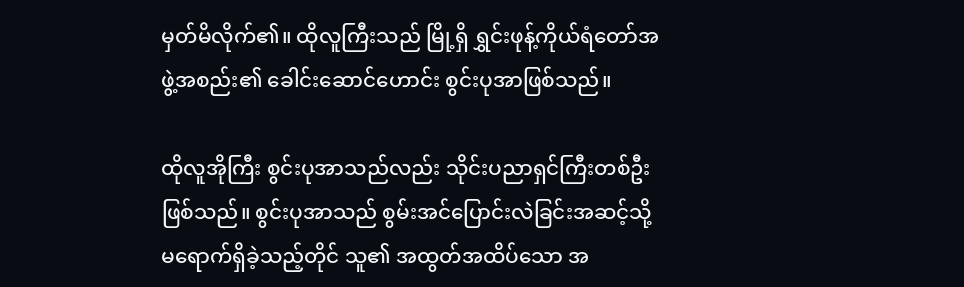မှတ်မိလိုက်၏။ ထိုလူကြီးသည် မြို့ရှိ ရွှင်းဖုန့်ကိုယ်ရံတော်အဖွဲ့အစည်း၏ ခေါင်းဆောင်ဟောင်း စွင်းပုအာဖြစ်သည်။

ထိုလူအိုကြီး စွင်းပုအာသည်လည်း သိုင်းပညာရှင်ကြီးတစ်ဦးဖြစ်သည်။ စွင်းပုအာသည် စွမ်းအင်ပြောင်းလဲခြင်းအဆင့်သို့ မရောက်ရှိခဲ့သည့်တိုင် သူ၏ အထွတ်အထိပ်သော အ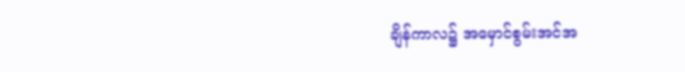ချိန်ကာလ၌ အမှောင်စွမ်းအင်အ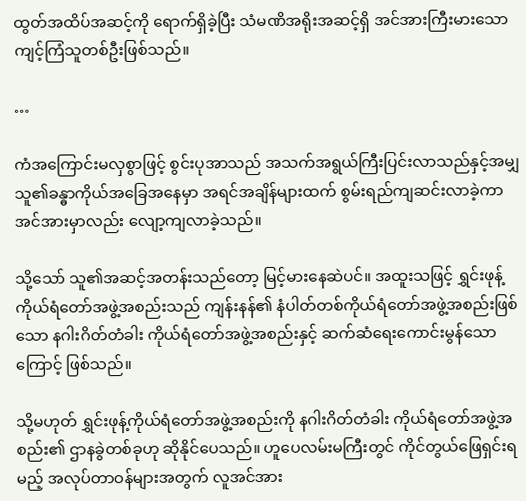ထွတ်အထိပ်အဆင့်ကို ရောက်ရှိခဲ့ပြီး သံမဏိအရိုးအဆင့်ရှိ အင်အားကြီးမားသော ကျင့်ကြံသူတစ်ဦးဖြစ်သည်။

…

ကံအကြောင်းမလှစွာဖြင့် စွင်းပုအာသည် အသက်အရွယ်ကြီးပြင်းလာသည်နှင့်အမျှ သူ၏ခန္ဓာကိုယ်အခြေအနေမှာ အရင်အချိန်များထက် စွမ်းရည်ကျဆင်းလာခဲ့ကာ အင်အားမှာလည်း လျော့ကျလာခဲ့သည်။

သို့သော် သူ၏အဆင့်အတန်းသည်တော့ မြင့်မားနေဆဲပင်။ အထူးသဖြင့် ရွှင်းဖုန့်ကိုယ်ရံတော်အဖွဲ့အစည်းသည် ကျန်းနန်၏ နံပါတ်တစ်ကိုယ်ရံတော်အဖွဲ့အစည်းဖြစ်သော နဂါးဂိတ်တံခါး ကိုယ်ရံတော်အဖွဲ့အစည်းနှင့် ဆက်ဆံရေးကောင်းမွန်သောကြောင့် ဖြစ်သည်။

သို့မဟုတ် ရွှင်းဖုန့်ကိုယ်ရံတော်အဖွဲ့အစည်းကို နဂါးဂိတ်တံခါး ကိုယ်ရံတော်အဖွဲ့အစည်း၏ ဌာနခွဲတစ်ခုဟု ဆိုနိုင်ပေသည်။ ဟူပေလမ်းမကြီးတွင် ကိုင်တွယ်ဖြေရှင်းရမည့် အလုပ်တာဝန်များအတွက် လူအင်အား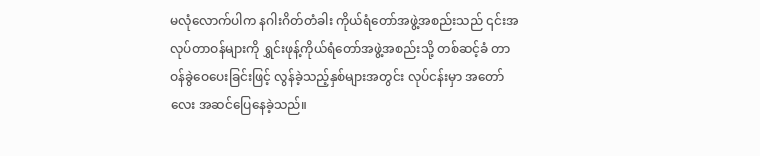မလုံလောက်ပါက နဂါးဂိတ်တံခါး ကိုယ်ရံတော်အဖွဲ့အစည်းသည် ၎င်းအလုပ်တာဝန်များကို ရွှင်းဖုန့်ကိုယ်ရံတော်အဖွဲ့အစည်းသို့ တစ်ဆင့်ခံ တာဝန်ခွဲဝေပေးခြင်းဖြင့် လွန်ခဲ့သည့်နှစ်များအတွင်း လုပ်ငန်းမှာ အတော်လေး အဆင်ပြေနေခဲ့သည်။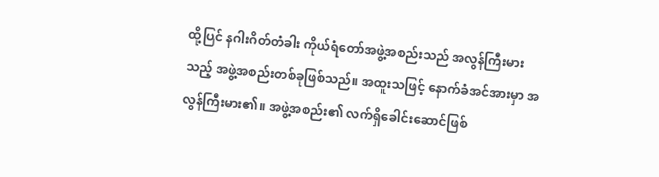ထို့ပြင် နဂါးဂိတ်တံခါး ကိုယ်ရံတော်အဖွဲ့အစည်းသည် အလွန်ကြီးမားသည့် အဖွဲ့အစည်းတစ်ခုဖြစ်သည်။ အထူးသဖြင့် နောက်ခံအင်အားမှာ အလွန်ကြီးမား၏။ အဖွဲ့အစည်း၏ လက်ရှိခေါင်းဆောင်ဖြစ်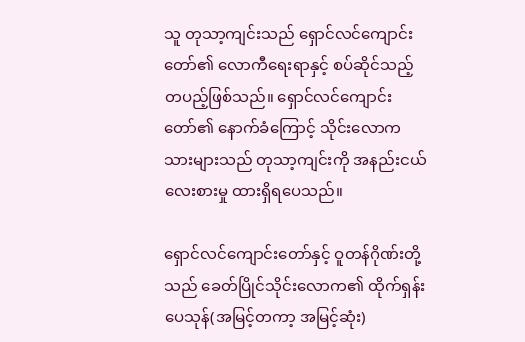သူ တုသာ့ကျင်းသည် ရှောင်လင်ကျောင်းတော်၏ လောကီရေးရာနှင့် စပ်ဆိုင်သည့် တပည့်ဖြစ်သည်။ ရှောင်လင်ကျောင်းတော်၏ နောက်ခံကြောင့် သိုင်းလောကသားများသည် တုသာ့ကျင်းကို အနည်းငယ် လေးစားမှု ထားရှိရပေသည်။

ရှောင်လင်ကျောင်းတော်နှင့် ဝူတန်ဂိုဏ်းတို့သည် ခေတ်ပြိုင်သိုင်းလောက၏ ထိုက်ရှန်းပေသုန်(အမြင့်တကာ့ အမြင့်ဆုံး)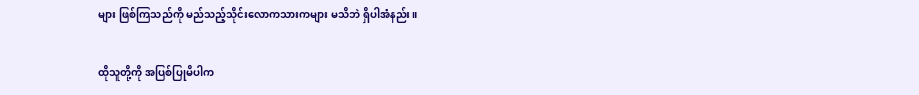များ ဖြစ်ကြသည်ကို မည်သည့်သိုင်းလောကသားကများ မသိဘဲ ရှိပါအံနည်း။

ထိုသူတို့ကို အပြစ်ပြုမိပါက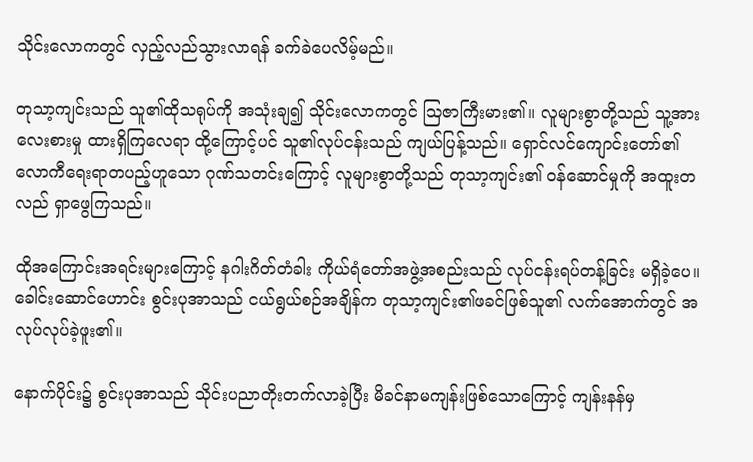သိုင်းလောကတွင် လှည့်လည်သွားလာရန် ခက်ခဲပေလိမ့်မည်။

တုသာ့ကျင်းသည် သူ၏ထိုသရုပ်ကို အသုံးချ၍ သိုင်းလောကတွင် ဩဇာကြီးမား၏။ လူများစွာတို့သည် သူ့အား လေးစားမှု ထားရှိကြလေရာ ထို့ကြောင့်ပင် သူ၏လုပ်ငန်းသည် ကျယ်ပြန့်သည်။ ရှောင်လင်ကျောင်းတော်၏ လောကီရေးရာတပည့်ဟူသော ဂုဏ်သတင်းကြောင့် လူများစွာတို့သည် တုသာ့ကျင်း၏ ဝန်ဆောင်မှုကို အထူးတလည် ရှာဖွေကြသည်။

ထိုအကြောင်းအရင်းများကြောင့် နဂါးဂိတ်တံခါး ကိုယ်ရံတော်အဖွဲ့အစည်းသည် လုပ်ငန်းရပ်တန့်ခြင်း မရှိခဲ့ပေ။ ခေါင်းဆောင်ဟောင်း စွင်းပုအာသည် ငယ်ရွယ်စဉ်အချိန်က တုသာ့ကျင်း၏ဖခင်ဖြစ်သူ၏ လက်အောက်တွင် အလုပ်လုပ်ခဲ့ဖူး၏။

နောက်ပိုင်း၌ စွင်းပုအာသည် သိုင်းပညာတိုးတက်လာခဲ့ပြီး မိခင်နာမကျန်းဖြစ်သောကြောင့် ကျန်းနန်မှ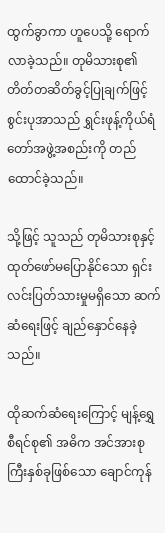ထွက်ခွာကာ ဟူပေသို့ ရောက်လာခဲ့သည်။ တုမိသားစု၏ တိတ်တဆိတ်ခွင့်ပြုချက်ဖြင့် စွင်းပုအာသည် ရွှင်းဖုန့်ကိုယ်ရံတော်အဖွဲ့အစည်းကို တည်ထောင်ခဲ့သည်။

သို့ဖြင့် သူသည် တုမိသားစုနှင့် ထုတ်ဖော်မပြောနိုင်သော ရှင်းလင်းပြတ်သားမှုမရှိသော ဆက်ဆံရေးဖြင့် ချည်နှောင်နေခဲ့သည်။

ထိုဆက်ဆံရေးကြောင့် မျန့်ရွှေစီရင်စု၏ အဓိက အင်အားစုကြီးနှစ်ခုဖြစ်သော ချောင်ကုန်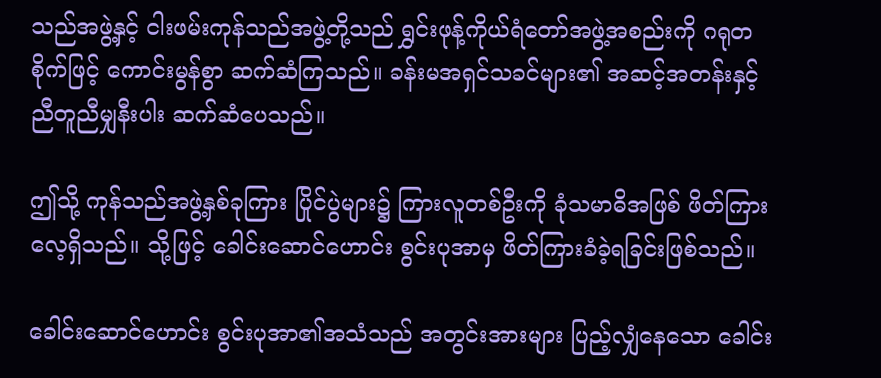သည်အဖွဲ့နှင့် ငါးဖမ်းကုန်သည်အဖွဲ့တို့သည် ရွှင်းဖုန့်ကိုယ်ရံတော်အဖွဲ့အစည်းကို ဂရုတစိုက်ဖြင့် ကောင်းမွန်စွာ ဆက်ဆံကြသည်။ ခန်းမအရှင်သခင်များ၏ အဆင့်အတန်းနှင့် ညီတူညီမျှနီးပါး ဆက်ဆံပေသည်။

ဤသို့ ကုန်သည်အဖွဲ့နှစ်ခုကြား ပြိုင်ပွဲများ၌ ကြားလူတစ်ဦးကို ခုံသမာဓိအဖြစ် ဖိတ်ကြားလေ့ရှိသည်။ သို့ဖြင့် ခေါင်းဆောင်ဟောင်း စွင်းပုအာမှ ဖိတ်ကြားခံခဲ့ရခြင်းဖြစ်သည်။

ခေါင်းဆောင်ဟောင်း စွင်းပုအာ၏အသံသည် အတွင်းအားများ ပြည့်လျှံနေသော ခေါင်း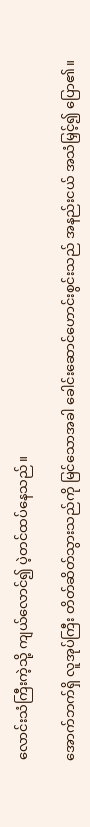လောင်းသံကြီးကဲ့သို့ ကျယ်လောင်၍ ပဲ့တင်ထပ်နေသည်။

အောက်ဘက်ရှိ လူအုပ်ကြီး တိတ်ဆိတ်သွားသည်ကို မြင်သောအခါ ခေါင်းဆောင်ဟောင်းစွင်းသည် အနည်းငယ် အသံမြှင့်၍ ပြော၏။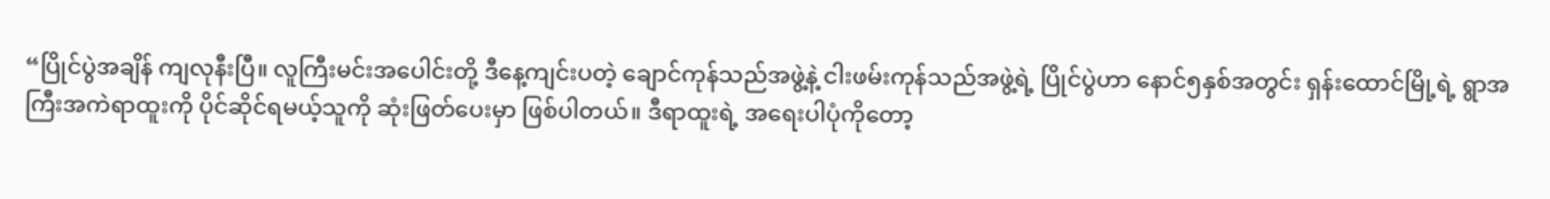“ပြိုင်ပွဲအချိန် ကျလုနီးပြီ။ လူကြီးမင်းအပေါင်းတို့ ဒီနေ့ကျင်းပတဲ့ ချောင်ကုန်သည်အဖွဲ့နဲ့ ငါးဖမ်းကုန်သည်အဖွဲ့ရဲ့ ပြိုင်ပွဲဟာ နောင်၅နှစ်အတွင်း ရှန်းထောင်မြို့ရဲ့ ရွာအကြီးအကဲရာထူးကို ပိုင်ဆိုင်ရမယ့်သူကို ဆုံးဖြတ်ပေးမှာ ဖြစ်ပါတယ်။ ဒီရာထူးရဲ့ အရေးပါပုံကိုတော့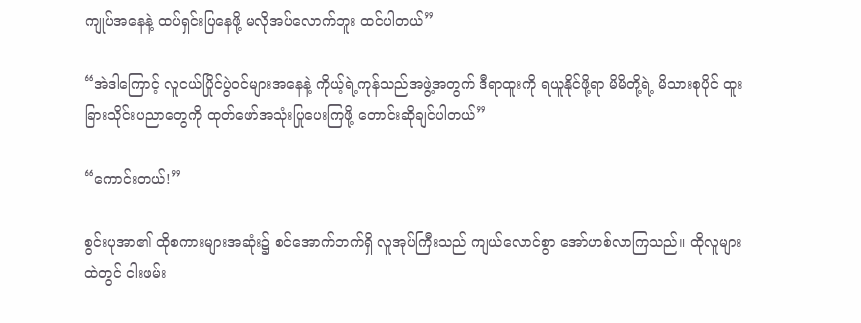ကျုပ်အနေနဲ့ ထပ်ရှင်းပြနေဖို့ မလိုအပ်လောက်ဘူး ထင်ပါတယ်”

“အဲဒါကြောင့် လူငယ်ပြိုင်ပွဲဝင်များအနေနဲ့ ကိုယ့်ရဲ့ကုန်သည်အဖွဲ့အတွက် ဒီရာထူးကို ရယူနိုင်ဖို့ရာ မိမိတို့ရဲ့ မိသားစုပိုင် ထူးခြားသိုင်းပညာတွေကို ထုတ်ဖော်အသုံးပြုပေးကြဖို့ တောင်းဆိုချင်ပါတယ်”

“ကောင်းတယ်!”

စွင်းပုအာ၏ ထိုစကားများအဆုံး၌ စင်အောက်ဘက်ရှိ လူအုပ်ကြီးသည် ကျယ်လောင်စွာ အော်ဟစ်လာကြသည်။ ထိုလူများထဲတွင် ငါးဖမ်း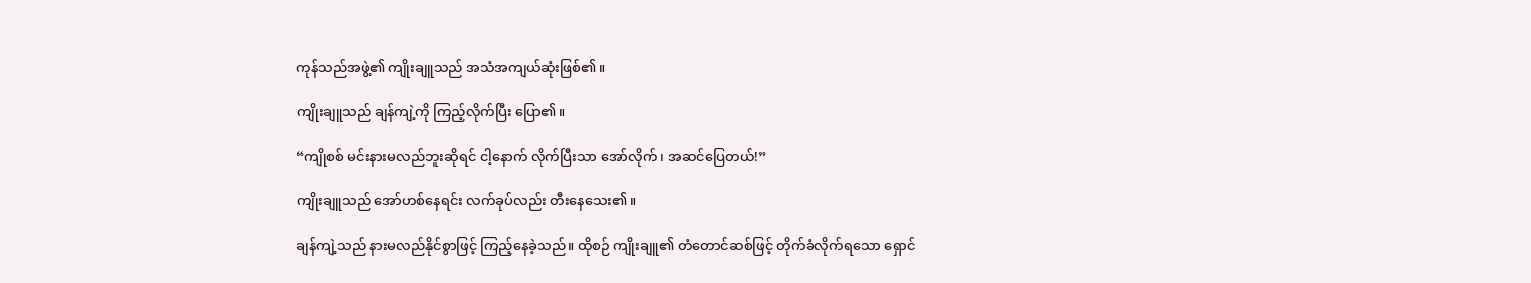ကုန်သည်အဖွဲ့၏ ကျိုးချူသည် အသံအကျယ်ဆုံးဖြစ်၏။

ကျိုးချူသည် ချန်ကျဲ့ကို ကြည့်လိုက်ပြီး ပြော၏။

“ကျိုစစ် မင်းနားမလည်ဘူးဆိုရင် ငါ့နောက် လိုက်ပြီးသာ အော်လိုက်၊ အဆင်ပြေတယ်!”

ကျိုးချူသည် အော်ဟစ်နေရင်း လက်ခုပ်လည်း တီးနေသေး၏။

ချန်ကျဲ့သည် နားမလည်နိုင်စွာဖြင့် ကြည့်နေခဲ့သည်။ ထိုစဉ် ကျိုးချူ၏ တံတောင်ဆစ်ဖြင့် တိုက်ခံလိုက်ရသော ရှောင်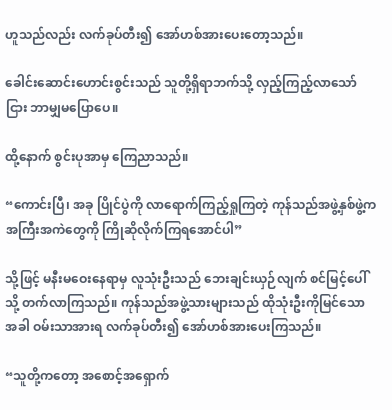ဟူသည်လည်း လက်ခုပ်တီး၍ အော်ဟစ်အားပေးတော့သည်။

ခေါင်းဆောင်းဟောင်းစွင်းသည် သူတို့ရှိရာဘက်သို့ လှည့်ကြည့်လာသော်ငြား ဘာမျှမပြောပေ။

ထို့နောက် စွင်းပုအာမှ ကြေညာသည်။

“ကောင်းပြီ၊ အခု ပြိုင်ပွဲကို လာရောက်ကြည့်ရှုကြတဲ့ ကုန်သည်အဖွဲ့နှစ်ဖွဲ့က အကြီးအကဲတွေကို ကြိုဆိုလိုက်ကြရအောင်ပါ”

သို့ဖြင့် မနီးမဝေးနေရာမှ လူသုံးဦးသည် ဘေးချင်းယှဉ်လျက် စင်မြင့်ပေါ်သို့ တက်လာကြသည်။ ကုန်သည်အဖွဲ့သားများသည် ထိုသုံးဦးကိုမြင်သောအခါ ဝမ်းသာအားရ လက်ခုပ်တီး၍ အော်ဟစ်အားပေးကြသည်။

“သူတို့ကတော့ အစောင့်အရှောက်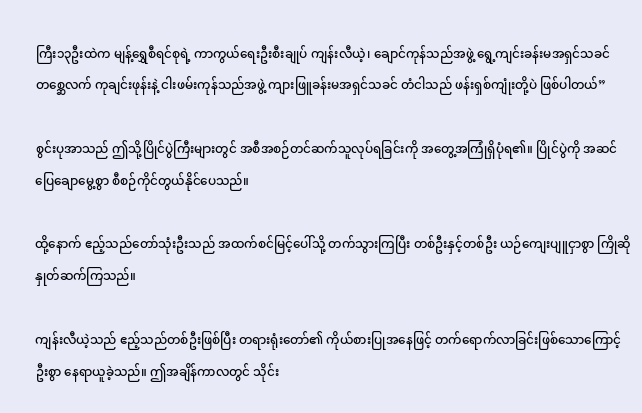ကြီး၁၃ဦးထဲက မျန့်ရွှေစီရင်စုရဲ့ ကာကွယ်ရေးဦးစီးချုပ် ကျန်းလီယဲ့၊ ချောင်ကုန်သည်အဖွဲ့ ရွေ့ကျင်းခန်းမအရှင်သခင် တစ္ဆေလက် ကုချင်းဖုန်းနဲ့ ငါးဖမ်းကုန်သည်အဖွဲ့ ကျားဖြူခန်းမအရှင်သခင် တံငါသည် ဖန်းရှစ်ကျုံးတို့ပဲ ဖြစ်ပါတယ်”

စွင်းပုအာသည် ဤသို့ပြိုင်ပွဲကြီးများတွင် အစီအစဉ်တင်ဆက်သူလုပ်ရခြင်းကို အတွေ့အကြုံရှိပုံရ၏။ ပြိုင်ပွဲကို အဆင်ပြေချောမွေ့စွာ စီစဉ်ကိုင်တွယ်နိုင်ပေသည်။

ထို့နောက် ဧည့်သည်တော်သုံးဦးသည် အထက်စင်မြင့်ပေါ်သို့ တက်သွားကြပြီး တစ်ဦးနှင့်တစ်ဦး ယဉ်ကျေးပျူငှာစွာ ကြိုဆိုနှုတ်ဆက်ကြသည်။

ကျန်းလီယဲ့သည် ဧည့်သည်တစ်ဦးဖြစ်ပြီး တရားရုံးတော်၏ ကိုယ်စားပြုအနေဖြင့် တက်ရောက်လာခြင်းဖြစ်သောကြောင့် ဦးစွာ နေရာယူခဲ့သည်။ ဤအချိန်ကာလတွင် သိုင်း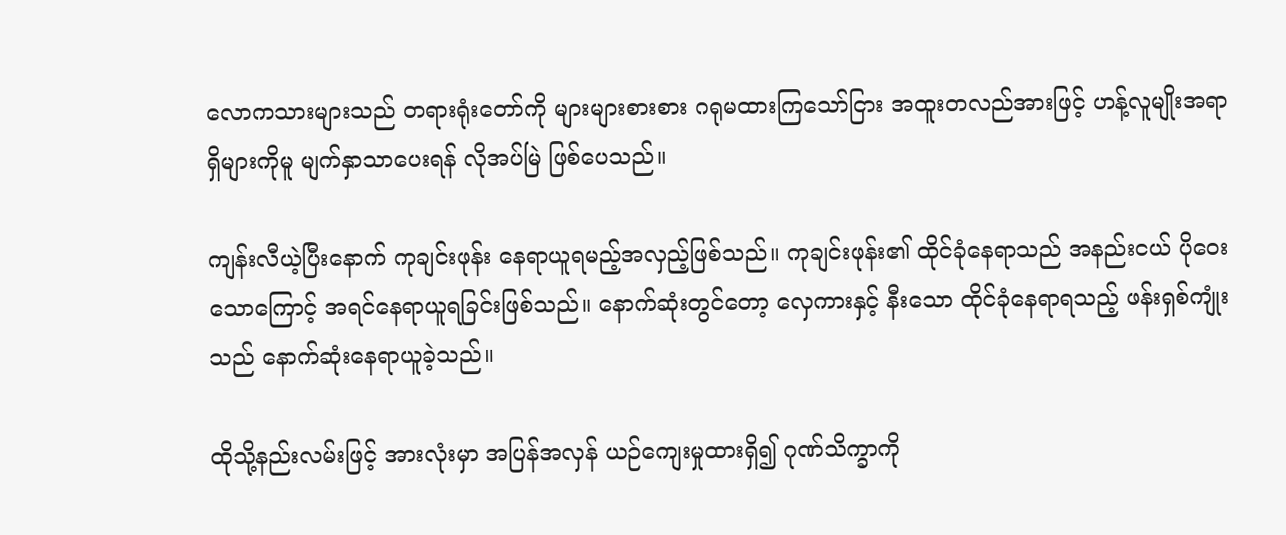လောကသားများသည် တရားရုံးတော်ကို များများစားစား ဂရုမထားကြသော်ငြား အထူးတလည်အားဖြင့် ဟန့်လူမျိုးအရာရှိများကိုမူ မျက်နှာသာပေးရန် လိုအပ်မြဲ ဖြစ်ပေသည်။

ကျန်းလီယဲ့ပြီးနောက် ကုချင်းဖုန်း နေရာယူရမည့်အလှည့်ဖြစ်သည်။ ကုချင်းဖုန်း၏ ထိုင်ခုံနေရာသည် အနည်းငယ် ပိုဝေးသောကြောင့် အရင်နေရာယူရခြင်းဖြစ်သည်။ နောက်ဆုံးတွင်တော့ လှေကားနှင့် နီးသော ထိုင်ခုံနေရာရသည့် ဖန်းရှစ်ကျုံးသည် နောက်ဆုံးနေရာယူခဲ့သည်။

ထိုသို့နည်းလမ်းဖြင့် အားလုံးမှာ အပြန်အလှန် ယဉ်ကျေးမှုထားရှိ၍ ဂုဏ်သိက္ခာကို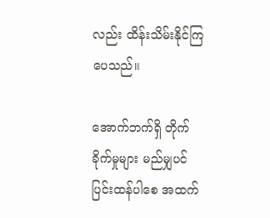လည်း ထိန်းသိမ်းနိုင်ကြပေသည်။

အောက်ဘက်ရှိ တိုက်ခိုက်မှုများ မည်မျှပင် ပြင်းထန်ပါစေ အထက်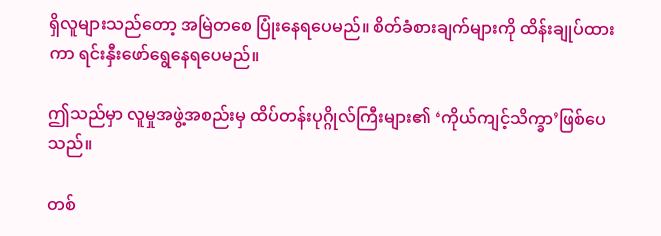ရှိလူများသည်တော့ အမြဲတစေ ပြုံးနေရပေမည်။ စိတ်ခံစားချက်များကို ထိန်းချုပ်ထားကာ ရင်းနှီးဖော်ရွေနေရပေမည်။

ဤသည်မှာ လူမှုအဖွဲ့အစည်းမှ ထိပ်တန်းပုဂ္ဂိုလ်ကြီးများ၏ ‘ကိုယ်ကျင့်သိက္ခာ’ဖြစ်ပေသည်။

တစ်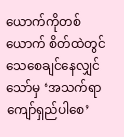ယောက်ကိုတစ်ယောက် စိတ်ထဲတွင် သေစေချင်နေလျှင်သော်မှ ‘အသက်ရာကျော်ရှည်ပါစေ’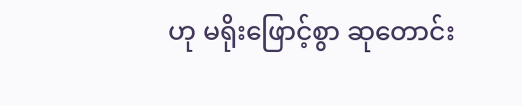ဟု မရိုးဖြောင့်စွာ ဆုတောင်း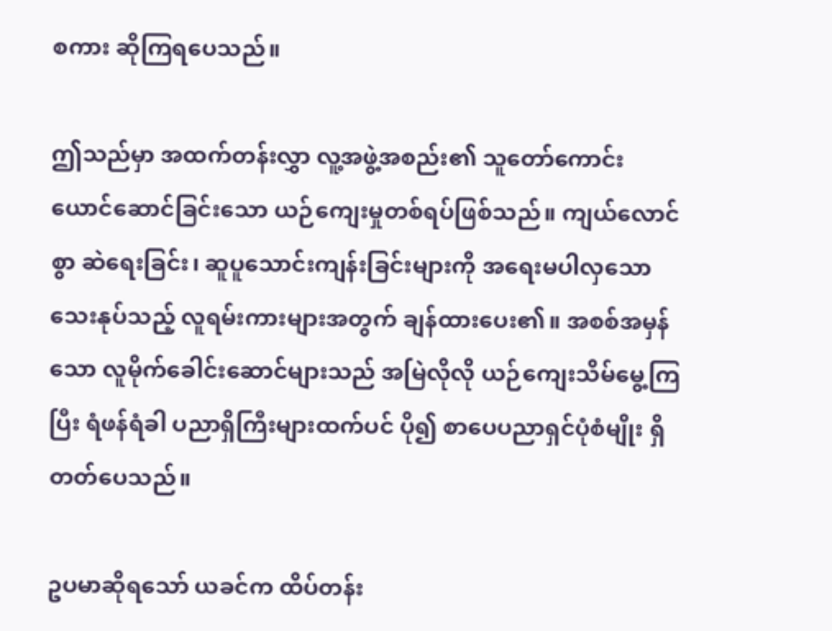စကား ဆိုကြရပေသည်။

ဤသည်မှာ အထက်တန်းလွှာ လူ့အဖွဲ့အစည်း၏ သူတော်ကောင်းယောင်ဆောင်ခြင်းသော ယဉ်ကျေးမှုတစ်ရပ်ဖြစ်သည်။ ကျယ်လောင်စွာ ဆဲရေးခြင်း၊ ဆူပူသောင်းကျန်းခြင်းများကို အရေးမပါလှသော သေးနုပ်သည့် လူရမ်းကားများအတွက် ချန်ထားပေး၏။ အစစ်အမှန်သော လူမိုက်ခေါင်းဆောင်များသည် အမြဲလိုလို ယဉ်ကျေးသိမ်မွေ့ကြပြီး ရံဖန်ရံခါ ပညာရှိကြီးများထက်ပင် ပို၍ စာပေပညာရှင်ပုံစံမျိုး ရှိတတ်ပေသည်။

ဥပမာဆိုရသော် ယခင်က ထိပ်တန်း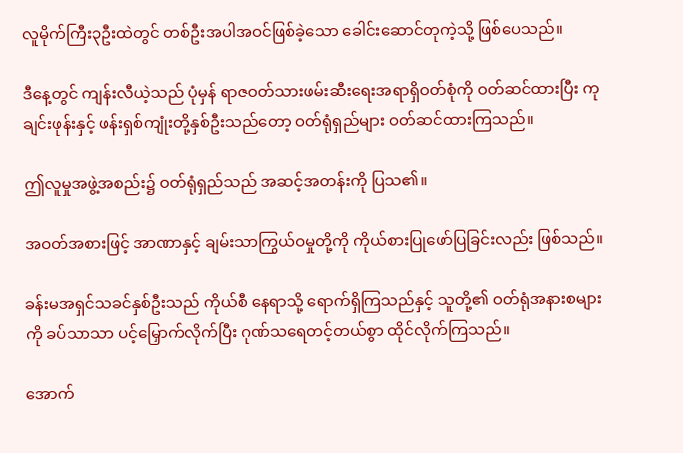လူမိုက်ကြီး၃ဦးထဲတွင် တစ်ဦးအပါအဝင်ဖြစ်ခဲ့သော ခေါင်းဆောင်တုကဲ့သို့ ဖြစ်ပေသည်။

ဒီနေ့တွင် ကျန်းလီယဲ့သည် ပုံမှန် ရာဇဝတ်သားဖမ်းဆီးရေးအရာရှိဝတ်စုံကို ဝတ်ဆင်ထားပြီး ကုချင်းဖုန်းနှင့် ဖန်းရှစ်ကျုံးတို့နှစ်ဦးသည်တော့ ဝတ်ရုံရှည်များ ဝတ်ဆင်ထားကြသည်။

ဤလူမှုအဖွဲ့အစည်း၌ ဝတ်ရုံရှည်သည် အဆင့်အတန်းကို ပြသ၏။

အဝတ်အစားဖြင့် အာဏာနှင့် ချမ်းသာကြွယ်ဝမှုတို့ကို ကိုယ်စားပြုဖော်ပြခြင်းလည်း ဖြစ်သည်။

ခန်းမအရှင်သခင်နှစ်ဦးသည် ကိုယ်စီ နေရာသို့ ရောက်ရှိကြသည်နှင့် သူတို့၏ ဝတ်ရုံအနားစများကို ခပ်သာသာ ပင့်မြှောက်လိုက်ပြီး ဂုဏ်သရေတင့်တယ်စွာ ထိုင်လိုက်ကြသည်။

အောက်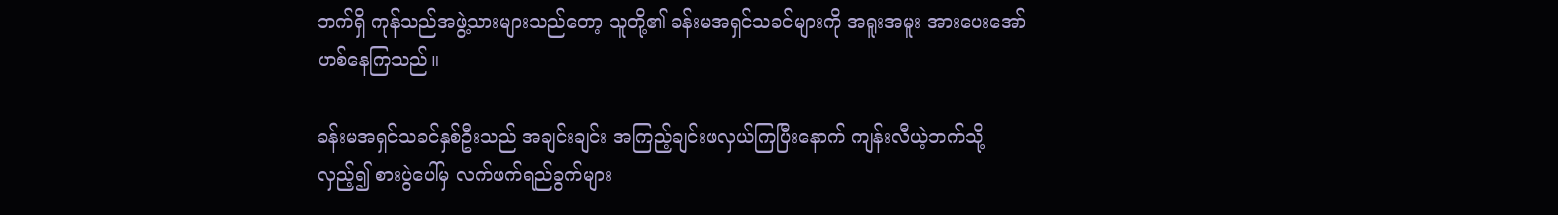ဘက်ရှိ ကုန်သည်အဖွဲ့သားများသည်တော့ သူတို့၏ ခန်းမအရှင်သခင်များကို အရူးအမူး အားပေးအော်ဟစ်နေကြသည်။

ခန်းမအရှင်သခင်နှစ်ဦးသည် အချင်းချင်း အကြည့်ချင်းဖလှယ်ကြပြီးနောက် ကျန်းလီယဲ့ဘက်သို့ လှည့်၍ စားပွဲပေါ်မှ လက်ဖက်ရည်ခွက်များ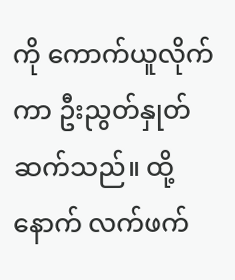ကို ကောက်ယူလိုက်ကာ ဦးညွတ်နှုတ်ဆက်သည်။ ထို့နောက် လက်ဖက်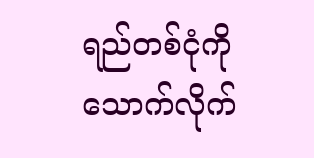ရည်တစ်ငုံကို သောက်လိုက်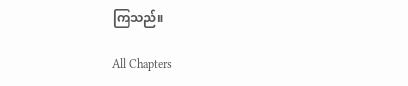ကြသည်။

All Chapters